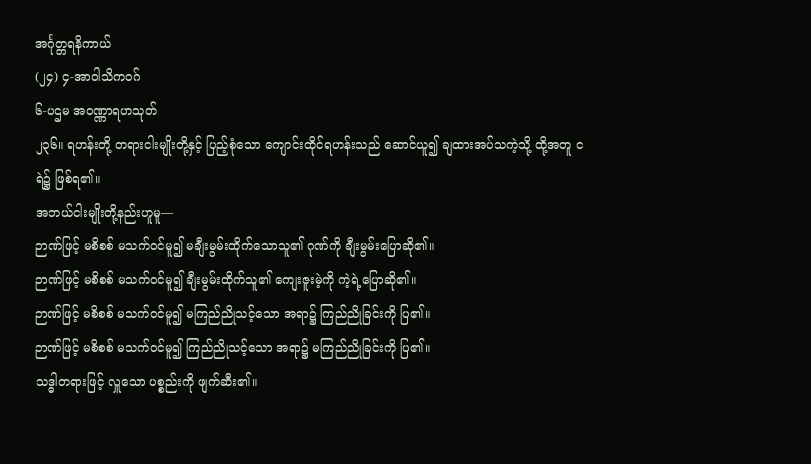အင်္ဂုတ္တရနိကာယ်
(၂၄) ၄-အာဝါသိကဝဂ်
၆-ပဌမ အဝဏ္ဏာရဟသုတ်
၂၃၆။ ရဟန်းတို့ တရားငါးမျိုးတို့နှင့် ပြည့်စုံသော ကျောင်းထိုင်ရဟန်းသည် ဆောင်ယူ၍ ချထားအပ်သကဲ့သို့ ထို့အတူ ငရဲ၌ ဖြစ်ရ၏။
အဘယ်ငါးမျိုးတို့နည်းဟူမူ—
ဉာဏ်ဖြင့် မစိစစ် မသက်ဝင်မူ၍ မချီးမွမ်းထိုက်သောသူ၏ ဂုဏ်ကို ချီးမွမ်းပြောဆို၏။
ဉာဏ်ဖြင့် မစိစစ် မသက်ဝင်မူ၍ ချီးမွမ်းထိုက်သူ၏ ကျေးဇူးမဲ့ကို ကဲ့ရဲ့ပြောဆို၏။
ဉာဏ်ဖြင့် မစိစစ် မသက်ဝင်မူ၍ မကြည်ညိုသင့်သော အရာ၌ ကြည်ညိုခြင်းကို ပြ၏။
ဉာဏ်ဖြင့် မစိစစ် မသက်ဝင်မူ၍ ကြည်ညိုသင့်သော အရာ၌ မကြည်ညိုခြင်းကို ပြ၏။
သဒ္ဓါတရားဖြင့် လှူသော ပစ္စည်းကို ဖျက်ဆီး၏။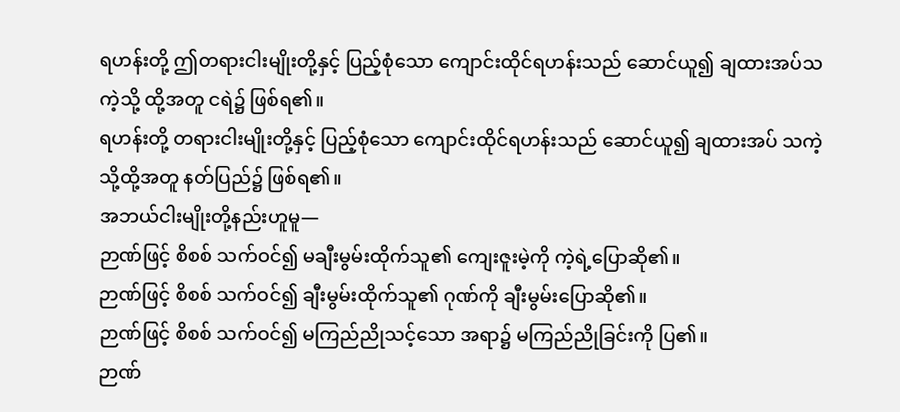ရဟန်းတို့ ဤတရားငါးမျိုးတို့နှင့် ပြည့်စုံသော ကျောင်းထိုင်ရဟန်းသည် ဆောင်ယူ၍ ချထားအပ်သကဲ့သို့ ထို့အတူ ငရဲ၌ ဖြစ်ရ၏။
ရဟန်းတို့ တရားငါးမျိုးတို့နှင့် ပြည့်စုံသော ကျောင်းထိုင်ရဟန်းသည် ဆောင်ယူ၍ ချထားအပ် သကဲ့သို့ထို့အတူ နတ်ပြည်၌ ဖြစ်ရ၏။
အဘယ်ငါးမျိုးတို့နည်းဟူမူ—
ဉာဏ်ဖြင့် စိစစ် သက်ဝင်၍ မချီးမွမ်းထိုက်သူ၏ ကျေးဇူးမဲ့ကို ကဲ့ရဲ့ပြောဆို၏။
ဉာဏ်ဖြင့် စိစစ် သက်ဝင်၍ ချီးမွမ်းထိုက်သူ၏ ဂုဏ်ကို ချီးမွမ်းပြောဆို၏။
ဉာဏ်ဖြင့် စိစစ် သက်ဝင်၍ မကြည်ညိုသင့်သော အရာ၌ မကြည်ညိုခြင်းကို ပြ၏။
ဉာဏ်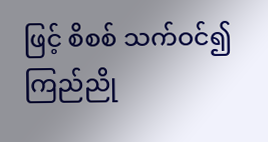ဖြင့် စိစစ် သက်ဝင်၍ ကြည်ညို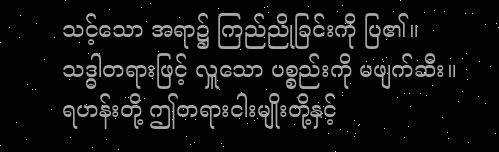သင့်သော အရာ၌ ကြည်ညိုခြင်းကို ပြ၏။
သဒ္ဓါတရားဖြင့် လှူသော ပစ္စည်းကို မဖျက်ဆီး။
ရဟန်းတို့ ဤတရားငါးမျိုးတို့နှင့်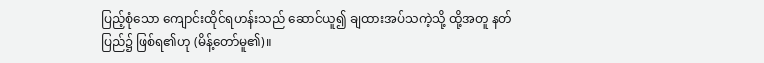ပြည့်စုံသော ကျောင်းထိုင်ရဟန်းသည် ဆောင်ယူ၍ ချထားအပ်သကဲ့သို့ ထို့အတူ နတ်ပြည်၌ ဖြစ်ရ၏ဟု (မိန့်တော်မူ၏)။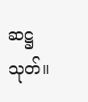ဆဋ္ဌသုတ်။